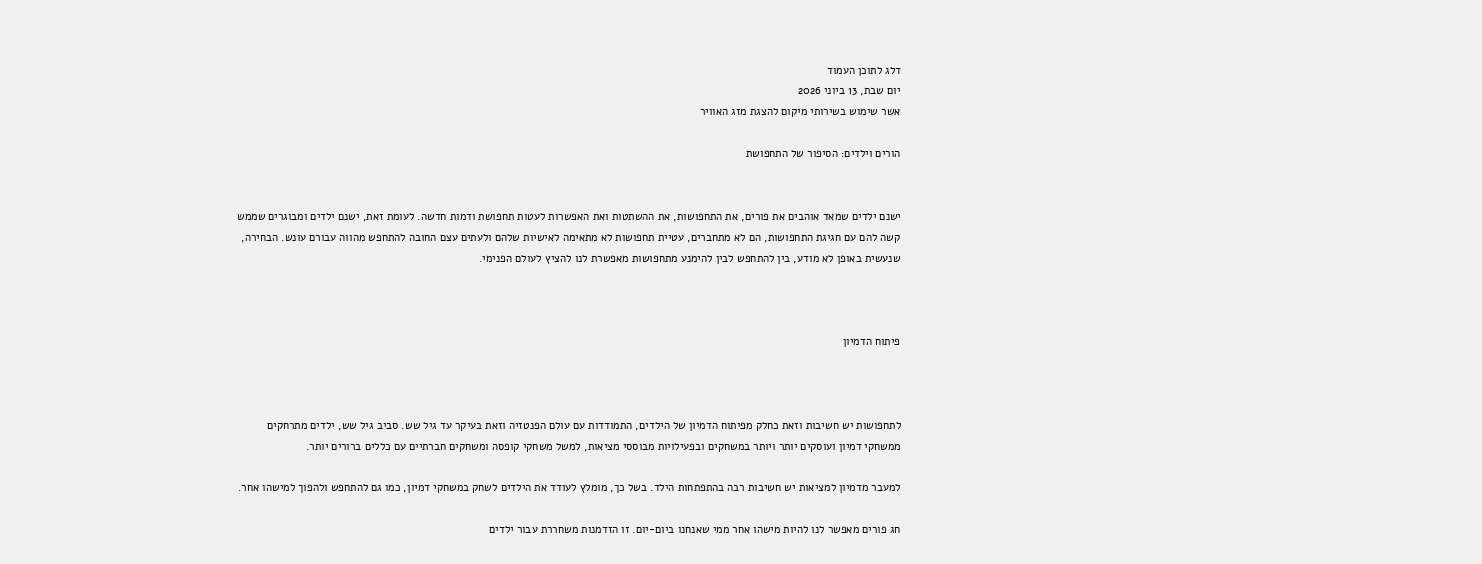דלג לתוכן העמוד
יום שבת, 13 ביוני 2026
אשר שימוש בשירותי מיקום להצגת מזג האוויר

הורים וילדים: הסיפור של התחפושת


ישנם ילדים שמאד אוהבים את פורים, את התחפושות, את ההשתטות ואת האפשרות לעטות תחפושת ודמות חדשה. לעומת זאת, ישנם ילדים ומבוגרים שממש קשה להם עם חגיגת התחפושות, הם לא מתחברים, עטיית תחפושות לא מתאימה לאישיות שלהם ולעתים עצם החובה להתחפש מהווה עבורם עונש. הבחירה, שנעשית באופן לא מודע, בין להתחפש לבין להימנע מתחפושות מאפשרת לנו להציץ לעולם הפנימי.



פיתוח הדמיון



לתחפושות יש חשיבות וזאת כחלק מפיתוח הדמיון של הילדים, התמודדות עם עולם הפנטזיה וזאת בעיקר עד גיל שש. סביב גיל שש, ילדים מתרחקים ממשחקי דמיון ועוסקים יותר ויותר במשחקים ובפעילויות מבוססי מציאות, למשל משחקי קופסה ומשחקים חברתיים עם כללים ברורים יותר.

למעבר מדמיון למציאות יש חשיבות רבה בהתפתחות הילד. בשל כך, מומלץ לעודד את הילדים לשחק במשחקי דמיון, כמו גם להתחפש ולהפוך למישהו אחר.

חג פורים מאפשר לנו להיות מישהו אחר ממי שאנחנו ביום-יום. זו הזדמנות משחררת עבור ילדים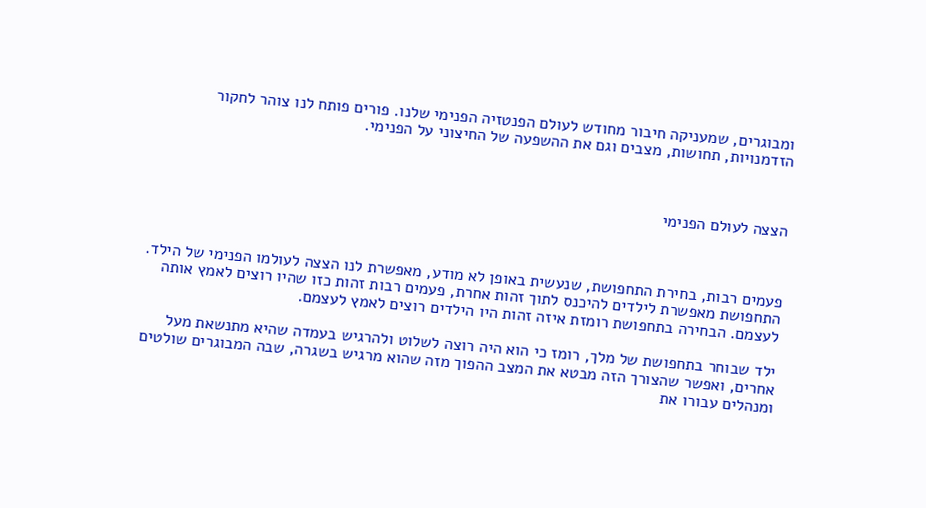ומבוגרים, שמעניקה חיבור מחודש לעולם הפנטזיה הפנימי שלנו. פורים פותח לנו צוהר לחקור הזדמנויות, תחושות, מצבים וגם את ההשפעה של החיצוני על הפנימי.



הצצה לעולם הפנימי



פעמים רבות, בחירת התחפושת, שנעשית באופן לא מודע, מאפשרת לנו הצצה לעולמו הפנימי של הילד. התחפושת מאפשרת לילדים להיכנס לתוך זהות אחרת, פעמים רבות זהות כזו שהיו רוצים לאמץ אותה לעצמם. הבחירה בתחפושת רומזת איזה זהות היו הילדים רוצים לאמץ לעצמם.

ילד שבוחר בתחפושת של מלך, רומז כי הוא היה רוצה לשלוט ולהרגיש בעמדה שהיא מתנשאת מעל אחרים, ואפשר שהצורך הזה מבטא את המצב ההפוך מזה שהוא מרגיש בשגרה, שבה המבוגרים שולטים ומנהלים עבורו את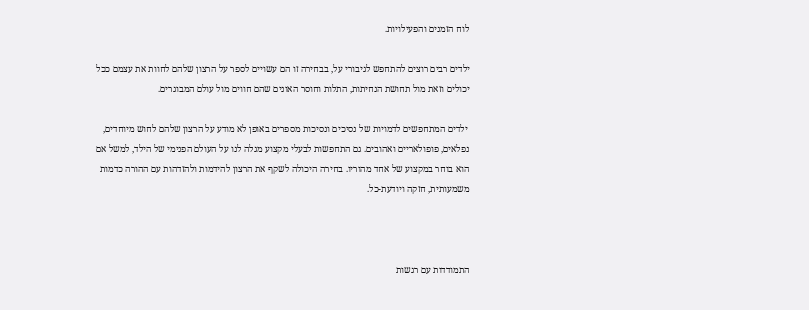לוח הזמנים והפעילויות.

ילדים רבים רוצים להתחפש לגיבורי על, בבחירה זו הם עשויים לספר על הרצון שלהם לחוות את עצמם ככל יכולים וזאת מול תחושת הנחיתות, התלות וחוסר האונים שהם חווים מול עולם המבוגרים.

 ילדים המתחפשים לדמויות של נסיכים ונסיכות מספרים באופן לא מודע על הרצון שלהם לחוש מיוחדים, נפלאים, פופולאריים ואהובים. גם התחפשות לבעלי מקצוע מגלה לנו על העולם הפנימי של הילד, למשל אם הוא בוחר במקצוע של אחד מהוריו. בחירה היכולה לשקף את הרצון להידמות ולהזדהות עם ההורה כדמות משמעותית, חזקה ויודעת-כל.



התמודדות עם רגשות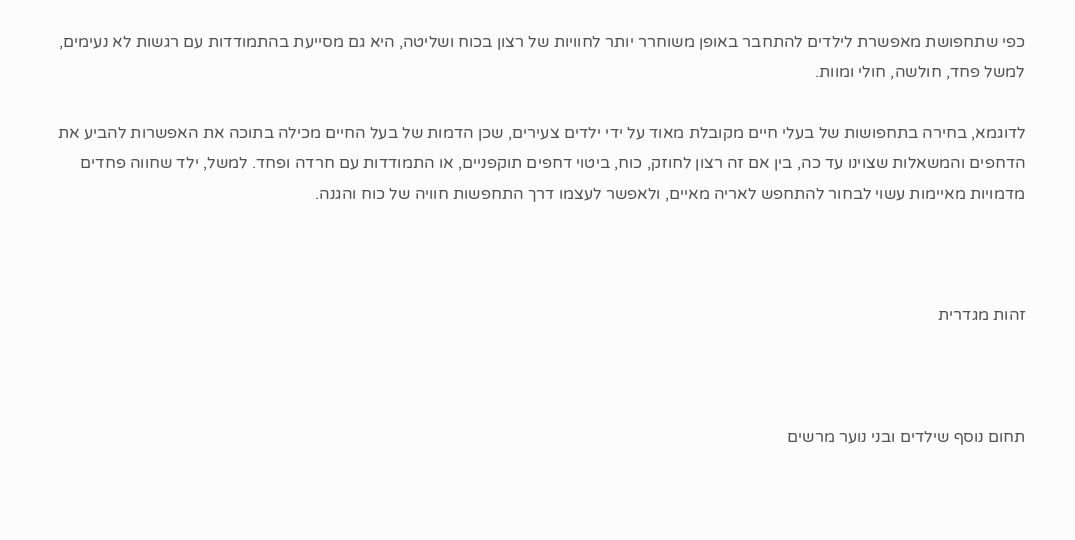כפי שתחפושת מאפשרת לילדים להתחבר באופן משוחרר יותר לחוויות של רצון בכוח ושליטה, היא גם מסייעת בהתמודדות עם רגשות לא נעימים, למשל פחד, חולשה, חולי ומוות.

לדוגמא, בחירה בתחפושות של בעלי חיים מקובלת מאוד על ידי ילדים צעירים, שכן הדמות של בעל החיים מכילה בתוכה את האפשרות להביע את הדחפים והמשאלות שצוינו עד כה, בין אם זה רצון לחוזק, כוח, ביטוי דחפים תוקפניים, או התמודדות עם חרדה ופחד. למשל, ילד שחווה פחדים מדמויות מאיימות עשוי לבחור להתחפש לאריה מאיים, ולאפשר לעצמו דרך התחפשות חוויה של כוח והגנה.



זהות מגדרית



תחום נוסף שילדים ובני נוער מרשים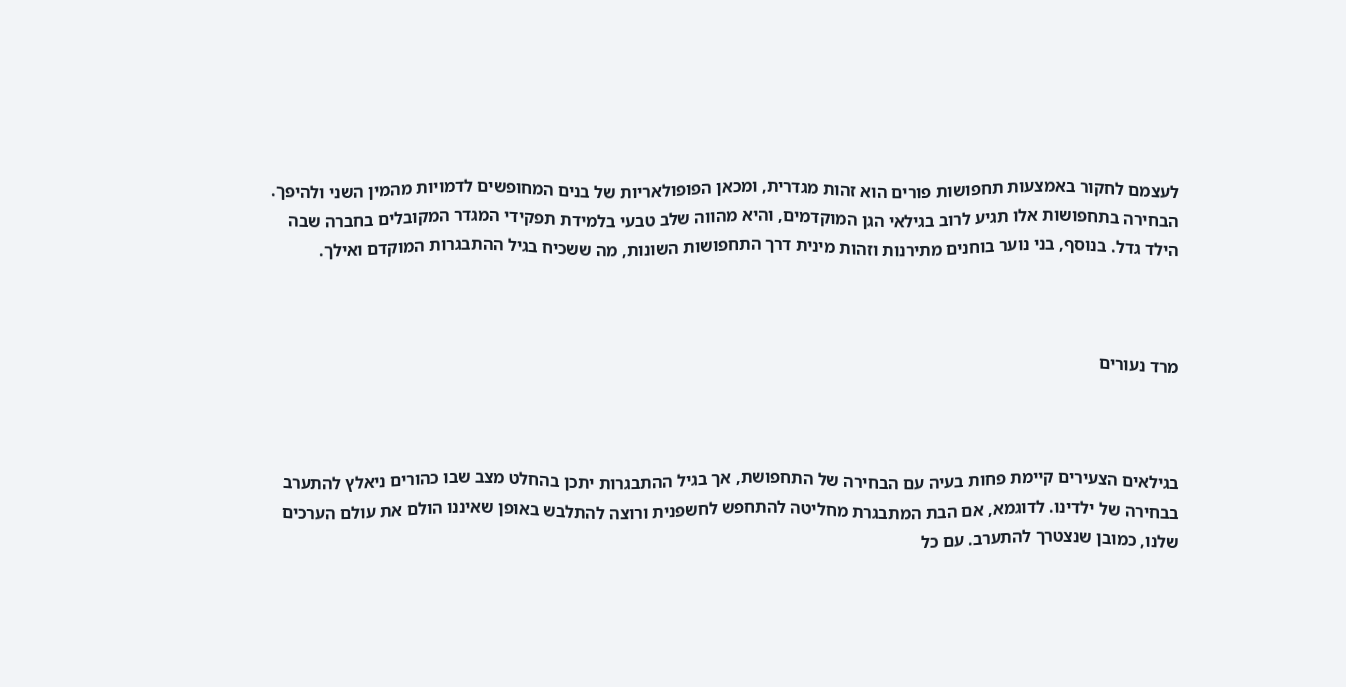לעצמם לחקור באמצעות תחפושות פורים הוא זהות מגדרית, ומכאן הפופולאריות של בנים המחופשים לדמויות מהמין השני ולהיפך. הבחירה בתחפושות אלו תגיע לרוב בגילאי הגן המוקדמים, והיא מהווה שלב טבעי בלמידת תפקידי המגדר המקובלים בחברה שבה הילד גדל. בנוסף, בני נוער בוחנים מתירנות וזהות מינית דרך התחפושות השונות, מה ששכיח בגיל ההתבגרות המוקדם ואילך.



מרד נעורים



בגילאים הצעירים קיימת פחות בעיה עם הבחירה של התחפושת, אך בגיל ההתבגרות יתכן בהחלט מצב שבו כהורים ניאלץ להתערב בבחירה של ילדינו. לדוגמא, אם הבת המתבגרת מחליטה להתחפש לחשפנית ורוצה להתלבש באופן שאיננו הולם את עולם הערכים שלנו, כמובן שנצטרך להתערב. עם כל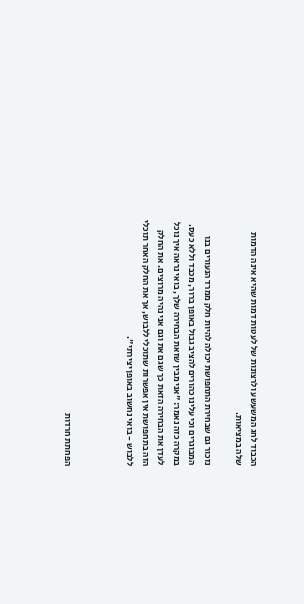הכבוד לחג המשעשע ולרצונות של לעטות דמות שהיא אינה הדמות שלה במציאות.

נזכור גם שבחירת התחפושת יכולה להיות חלק ממרד הנעורים בנו המבוגרים וכי עלינו כהורים להציב גבול באופן ברור, מכבד וללא כעס. במקרה כזה נאמר: "אני מבין שזאת הבחירה שלך, בואי נראה איך נוכל לעדן את הבחירה הזאת כך שגם את וגם אני נהיה מרוצים. את החלק הזה בתחפושת אין אפשרות שתוכלי ללבוש, אך את החלק האחר תוכלי ללבוש - בואי נחשוב באופן יצירתי".



הפחתת חרדות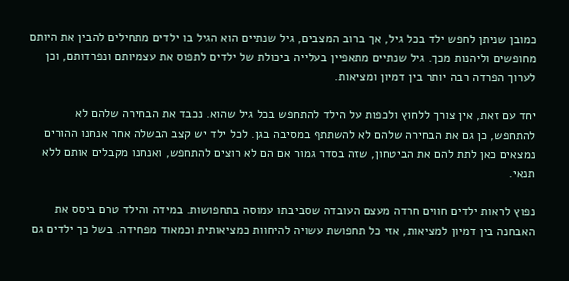כמובן שניתן לחפש ילד בכל גיל, אך ברוב המצבים, גיל שנתיים הוא הגיל בו ילדים מתחילים להבין את היותם מחופשים וליהנות מכך. גיל שנתיים מתאפיין בעלייה ביכולת של ילדים לתפוס את עצמיותם ונפרדותם, וכן לערוך הפרדה רבה יותר בין דמיון ומציאות.

יחד עם זאת, אין צורך ללחוץ ולכפות על הילד להתחפש בכל גיל שהוא. נכבד את הבחירה שלהם לא להתחפש, כן גם את הבחירה שלהם לא להשתתף במסיבה בגן. לכל ילד יש קצב הבשלה אחר אנחנו ההורים נמצאים כאן לתת להם את הביטחון, שזה בסדר גמור אם הם לא רוצים להתחפש, ואנחנו מקבלים אותם ללא תנאי.

נפוץ לראות ילדים חווים חרדה מעצם העובדה שסביבתו עמוסה בתחפושות. במידה והילד טרם ביסס את האבחנה בין דמיון למציאות, אזי כל תחפושת עשויה להיחוות כמציאותית וכמאוד מפחידה. בשל כך ילדים גם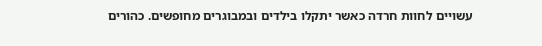עשויים לחוות חרדה כאשר יתקלו בילדים ובמבוגרים מחופשים. כהורים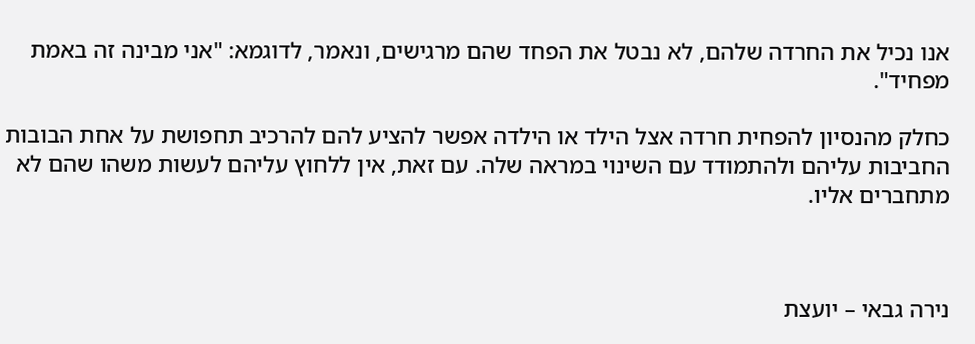אנו נכיל את החרדה שלהם, לא נבטל את הפחד שהם מרגישים, ונאמר, לדוגמא: "אני מבינה זה באמת מפחיד".

כחלק מהנסיון להפחית חרדה אצל הילד או הילדה אפשר להציע להם להרכיב תחפושת על אחת הבובות החביבות עליהם ולהתמודד עם השינוי במראה שלה. עם זאת, אין ללחוץ עליהם לעשות משהו שהם לא מתחברים אליו.



נירה גבאי – יועצת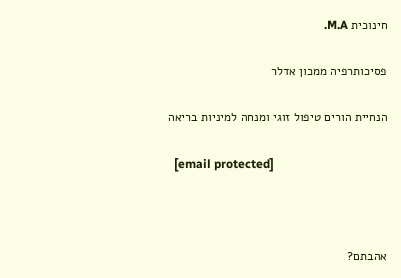חינוכית M.A.

פסיכותרפיה ממכון אדלר

הנחיית הורים טיפול זוגי ומנחה למיניות בריאה

  [email protected]



אהבתם?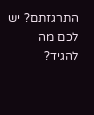התרגזתם? יש לכם מה להגיד?